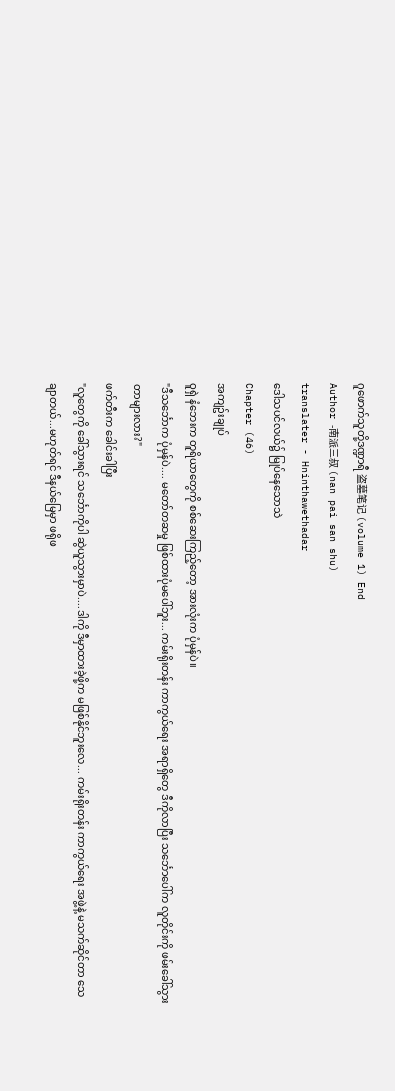ဂူဖောက်သူတို့ဒဏ္ဍာရီ 盗墓笔记 (volume 1) End
Author -南派三叔 (nan pai san shu)
translater - Hninthawethadar
ဒေါသပင်လယ်၌ မြုပ်နေသောသဲ
Chapter (46)
အကျဥ်းချုပ်
ဝူရှဲ နံဘေးက တူရိယာတွေကို စစ်ဆေးကြည့်တော့ အားလုံးက ပုံမှန်ပဲ။
"ဒီသင်္ဘောက ပုံမှန်ပဲ.... မတော်တဆမှု ဖြစ်ထားပုံမပေါ်ဘူး... ကမ်းရိုးတန်း ကာကွယ်ရေး အရာရှိတွေ ဒီကိုလာပြီး သင်္ဘောပေါ်က လူတိုင်းကို ဖမ်းခေါ်သွားတာများလား?"
ဖက်တီးက ခေါင်းခါပြီး
"လူတွေကို ခေါ်သွားရင် သင်္ဘောကိုပါ ဆွဲယူသွားမှာပဲ....ဒါကို ဒီမှာထားခဲ့ဖို့က မဖြစ်နိုင်ဘူးလေ... ကမ်းရိုးတန်း ကာကွယ်ရေး အဖွဲ့နဲ့ မသက်ဆိုင်တာ သေချာတယ်...မဟုတ်ရင် ဒီနယ်မြေမှာ ဖရိုဖ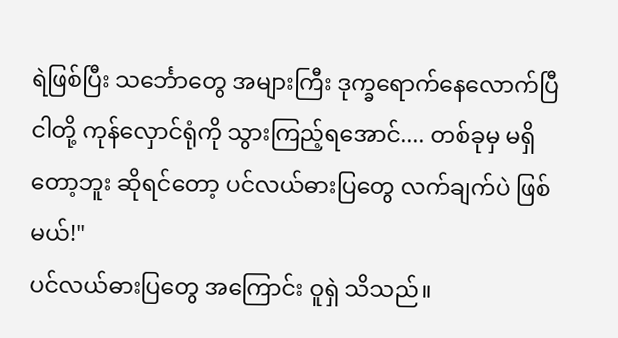ရဲဖြစ်ပြီး သင်္ဘောတွေ အများကြီး ဒုက္ခရောက်နေလောက်ပြီ ငါတို့ ကုန်လှောင်ရုံကို သွားကြည့်ရအောင်.... တစ်ခုမှ မရှိတော့ဘူး ဆိုရင်တော့ ပင်လယ်ဓားပြတွေ လက်ချက်ပဲ ဖြစ်မယ်!"
ပင်လယ်ဓားပြတွေ အကြောင်း ဝူရှဲ သိသည်။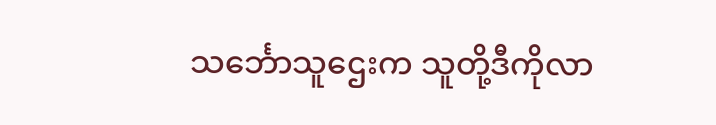သင်္ဘောသူဌေးက သူတို့ဒီကိုလာ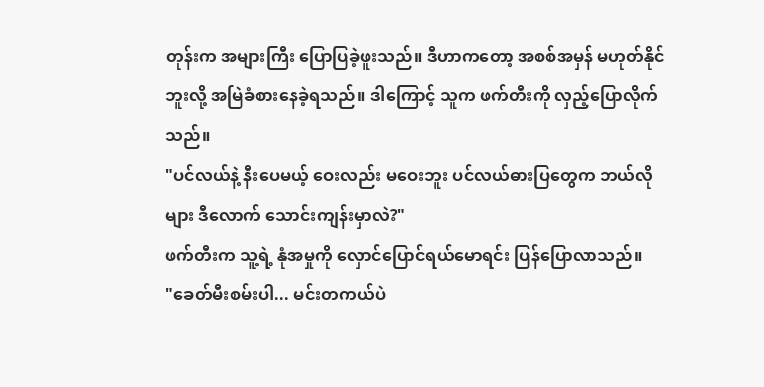တုန်းက အများကြီး ပြောပြခဲ့ဖူးသည်။ ဒီဟာကတော့ အစစ်အမှန် မဟုတ်နိုင်ဘူးလို့ အမြဲခံစားနေခဲ့ရသည်။ ဒါကြောင့် သူက ဖက်တီးကို လှည့်ပြောလိုက်သည်။
"ပင်လယ်နဲ့ နီးပေမယ့် ဝေးလည်း မဝေးဘူး ပင်လယ်ဓားပြတွေက ဘယ်လိုများ ဒီလောက် သောင်းကျန်းမှာလဲ?"
ဖက်တီးက သူ့ရဲ့ နုံအမှုကို လှောင်ပြောင်ရယ်မောရင်း ပြန်ပြောလာသည်။
"ခေတ်မီးစမ်းပါ... မင်းတကယ်ပဲ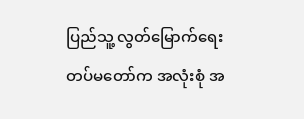ပြည်သူ့ လွတ်မြောက်ရေး တပ်မတော်က အလုံးစုံ အ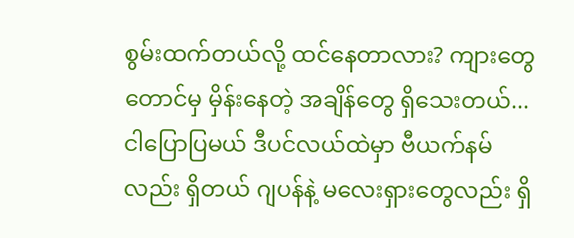စွမ်းထက်တယ်လို့ ထင်နေတာလား? ကျားတွေတောင်မှ မှိန်းနေတဲ့ အချိန်တွေ ရှိသေးတယ်... ငါပြောပြမယ် ဒီပင်လယ်ထဲမှာ ဗီယက်နမ်လည်း ရှိတယ် ဂျပန်နဲ့ မလေးရှားတွေလည်း ရှိ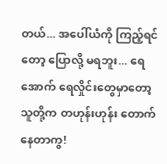တယ်... အပေါ်ယံကို ကြည့်ရင်တော့ ပြောလို့ မရဘူး... ရေအောက် ရေလှိုင်းတွေမှာတော့ သူတို့က တဟုန်းဟုန်း တောက်နေတာကွ!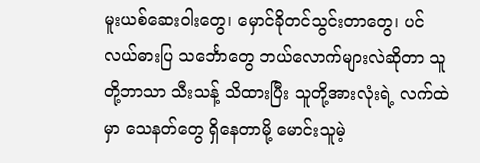မူးယစ်ဆေးဝါးတွေ၊ မှောင်ခိုတင်သွင်းတာတွေ၊ ပင်လယ်ဓားပြ သင်္ဘောတွေ ဘယ်လောက်များလဲဆိုတာ သူတို့ဘာသာ သီးသန့် သိထားပြီး သူတို့အားလုံးရဲ့ လက်ထဲမှာ သေနတ်တွေ ရှိနေတာမို့ မောင်းသူမဲ့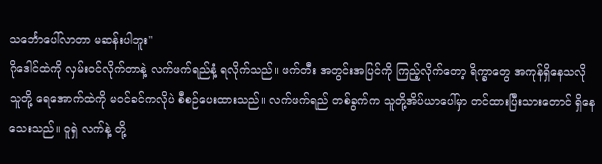သင်္ဘောပေါ်လာတာ မဆန်းပါဘူး"
ဂိုဒေါင်ထဲကို လှမ်းဝင်လိုက်တာနဲ့ လက်ဖက်ရည်နံ့ ရလိုက်သည်။ ဖက်တီး အတွင်းအပြင်ကို ကြည့်လိုက်တော့ ရိက္ခာတွေ အကုန်ရှိနေသလို သူတို့ ရေအောက်ထဲကို မဝင်ခင်ကလိုပဲ စီစဉ်ပေးထားသည်။ လက်ဖက်ရည် တစ်ခွက်က သူတို့အိပ်ယာပေါ်မှာ တင်ထားပြီးသားတောင် ရှိနေသေးသည်။ ဝူရှဲ လက်နဲ့ တို့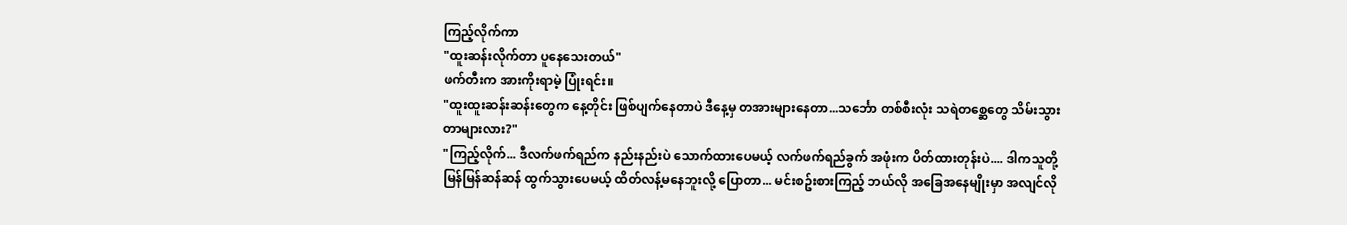ကြည့်လိုက်ကာ
"ထူးဆန်းလိုက်တာ ပူနေသေးတယ်"
ဖက်တီးက အားကိုးရာမဲ့ ပြုံးရင်း။
"ထူးထူးဆန်းဆန်းတွေက နေ့တိုင်း ဖြစ်ပျက်နေတာပဲ ဒီနေ့မှ တအားများနေတာ...သင်္ဘော တစ်စီးလုံး သရဲတစ္ဆေတွေ သိမ်းသွားတာများလား?"
"ကြည့်လိုက်... ဒီလက်ဖက်ရည်က နည်းနည်းပဲ သောက်ထားပေမယ့် လက်ဖက်ရည်ခွက် အဖုံးက ပိတ်ထားတုန်းပဲ.... ဒါကသူတို့ မြန်မြန်ဆန်ဆန် ထွက်သွားပေမယ့် ထိတ်လန့်မနေဘူးလို့ ပြောတာ... မင်းစဥ်းစားကြည့် ဘယ်လို အခြေအနေမျိုးမှာ အလျင်လို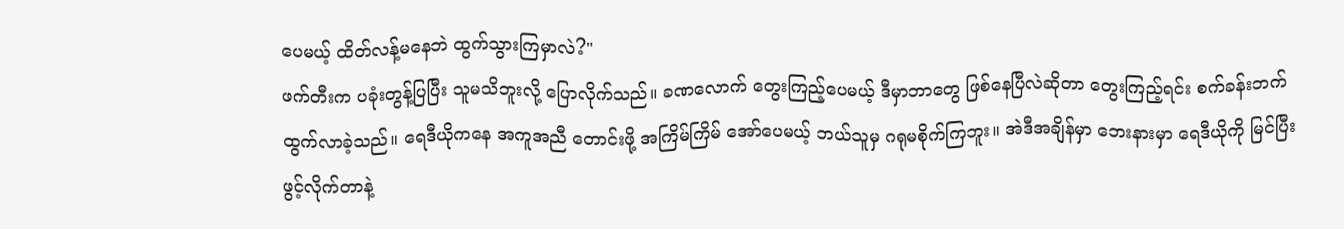ပေမယ့် ထိတ်လန့်မနေဘဲ ထွက်သွားကြမှာလဲ?"
ဖက်တီးက ပခုံးတွန့်ပြပြီး သူမသိဘူးလို့ ပြောလိုက်သည်။ ခဏလောက် တွေးကြည့်ပေမယ့် ဒီမှာဘာတွေ ဖြစ်နေပြီလဲဆိုတာ တွေးကြည့်ရင်း စက်ခန်းဘက် ထွက်လာခဲ့သည်။ ရေဒီယိုကနေ အကူအညီ တောင်းဖို့ အကြိမ်ကြိမ် အော်ပေမယ့် ဘယ်သူမှ ဂရုမစိုက်ကြဘူး။ အဲဒီအချိန်မှာ ဘေးနားမှာ ရေဒီယိုကို မြင်ပြီး ဖွင့်လိုက်တာနဲ့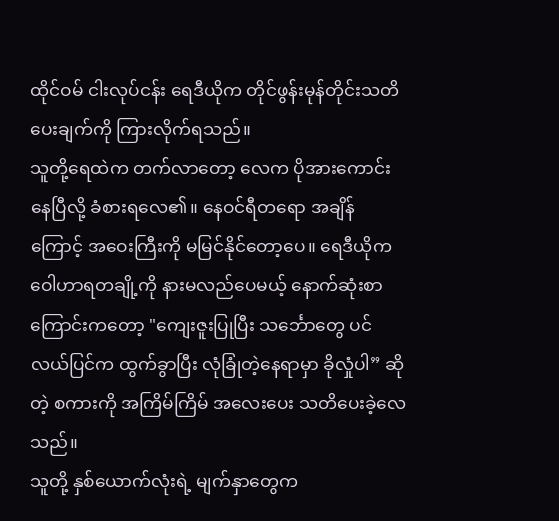ထိုင်ဝမ် ငါးလုပ်ငန်း ရေဒီယိုက တိုင်ဖွန်းမုန်တိုင်းသတိပေးချက်ကို ကြားလိုက်ရသည်။
သူတို့ရေထဲက တက်လာတော့ လေက ပိုအားကောင်းနေပြီလို့ ခံစားရလေ၏။ နေဝင်ရီတရော အချိန်ကြောင့် အဝေးကြီးကို မမြင်နိုင်တော့ပေ။ ရေဒီယိုက ဝေါဟာရတချို့ကို နားမလည်ပေမယ့် နောက်ဆုံးစာကြောင်းကတော့ "ကျေးဇူးပြုပြီး သင်္ဘောတွေ ပင်လယ်ပြင်က ထွက်ခွာပြီး လုံခြုံတဲ့နေရာမှာ ခိုလှုံပါ” ဆိုတဲ့ စကားကို အကြိမ်ကြိမ် အလေးပေး သတိပေးခဲ့လေသည်။
သူတို့ နှစ်ယောက်လုံးရဲ့ မျက်နှာတွေက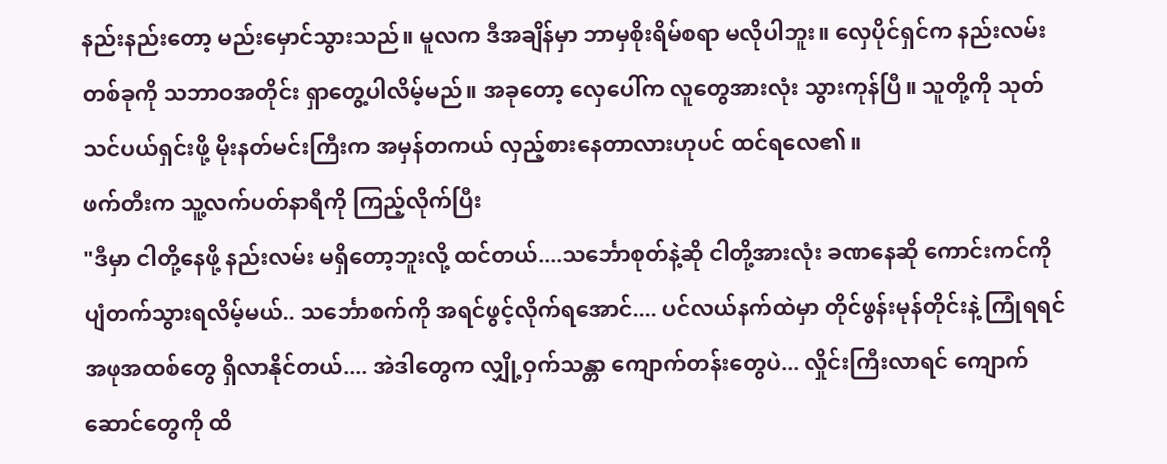နည်းနည်းတော့ မည်းမှောင်သွားသည်။ မူလက ဒီအချိန်မှာ ဘာမှစိုးရိမ်စရာ မလိုပါဘူး။ လှေပိုင်ရှင်က နည်းလမ်းတစ်ခုကို သဘာဝအတိုင်း ရှာတွေ့ပါလိမ့်မည်။ အခုတော့ လှေပေါ်က လူတွေအားလုံး သွားကုန်ပြီ။ သူတို့ကို သုတ်သင်ပယ်ရှင်းဖို့ မိုးနတ်မင်းကြီးက အမှန်တကယ် လှည့်စားနေတာလားဟုပင် ထင်ရလေ၏။
ဖက်တီးက သူ့လက်ပတ်နာရီကို ကြည့်လိုက်ပြီး
"ဒီမှာ ငါတို့နေဖို့ နည်းလမ်း မရှိတော့ဘူးလို့ ထင်တယ်....သင်္ဘောစုတ်နဲ့ဆို ငါတို့အားလုံး ခဏနေဆို ကောင်းကင်ကို ပျံတက်သွားရလိမ့်မယ်.. သင်္ဘောစက်ကို အရင်ဖွင့်လိုက်ရအောင်.... ပင်လယ်နက်ထဲမှာ တိုင်ဖွန်းမုန်တိုင်းနဲ့ ကြုံရရင် အဖုအထစ်တွေ ရှိလာနိုင်တယ်.... အဲဒါတွေက လျှို့ဝှက်သန္တာ ကျောက်တန်းတွေပဲ... လှိုင်းကြီးလာရင် ကျောက်ဆောင်တွေကို ထိ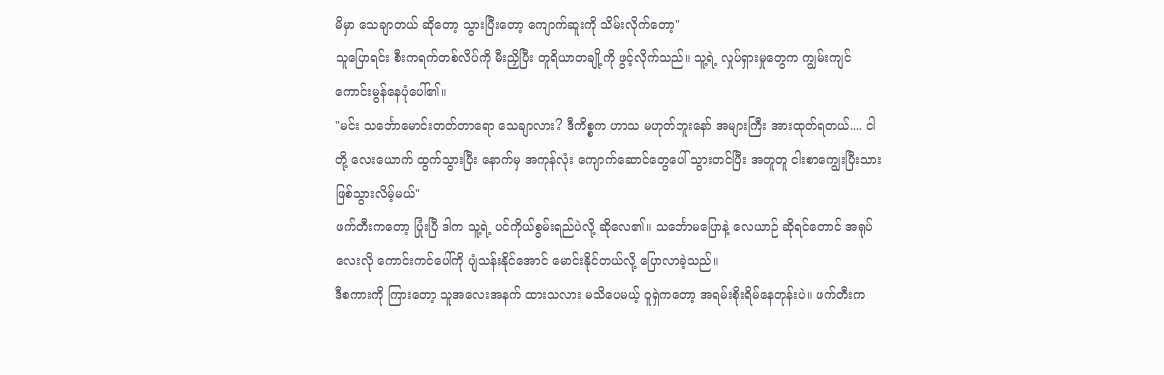မိမှာ သေချာတယ် ဆိုတော့ သွားပြီးတော့ ကျောက်ဆူးကို သိမ်းလိုက်တော့"
သူပြောရင်း စီးကရက်တစ်လိပ်ကို မီးညှိပြီး တူရိယာတချို့ကို ဖွင့်လိုက်သည်။ သူ့ရဲ့ လှုပ်ရှားမှုတွေက ကျွမ်းကျင် ကောင်းမွန်နေပုံပေါ်၏။
"မင်း သင်္ဘောမောင်းတတ်တာရော သေချာလား? ဒီကိစ္စက ဟာသ မဟုတ်ဘူးနော် အများကြီး အားထုတ်ရတယ်.... ငါတို့ လေးယောက် ထွက်သွားပြီး နောက်မှ အကုန်လုံး ကျောက်ဆောင်တွေပေါ် သွားတင်ပြီး အတူတူ ငါးစာကျွေးပြီးသား ဖြစ်သွားလိမ့်မယ်"
ဖက်တီးကတော့ ပြုံးပြီ ဒါက သူ့ရဲ့ ပင်ကိုယ်စွမ်းရည်ပဲလို့ ဆိုလေ၏။ သင်္ဘောမပြောနဲ့ လေယာဉ် ဆိုရင်တောင် အရုပ်လေးလို ကောင်းကင်ပေါ်ကို ပျံသန်းနိုင်အောင် မောင်းနိုင်တယ်လို့ ပြောလာခဲ့သည်။
ဒီစကားကို ကြားတော့ သူအလေးအနက် ထားသလား မသိပေမယ့် ဝူရှဲကတော့ အရမ်းစိုးရိမ်နေတုန်းပဲ။ ဖက်တီးက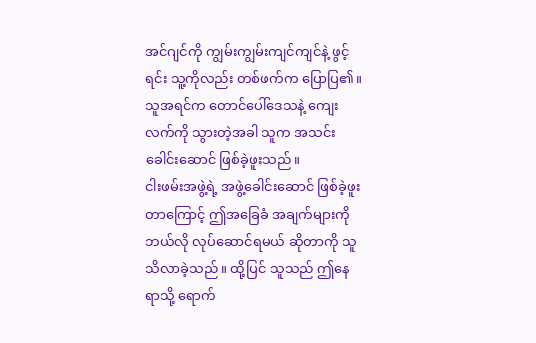အင်ဂျင်ကို ကျွမ်းကျွမ်းကျင်ကျင်နဲ့ ဖွင့်ရင်း သူ့ကိုလည်း တစ်ဖက်က ပြောပြ၏။ သူအရင်က တောင်ပေါ်ဒေသနဲ့ ကျေးလက်ကို သွားတဲ့အခါ သူက အသင်းခေါင်းဆောင် ဖြစ်ခဲ့ဖူးသည်။
ငါးဖမ်းအဖွဲ့ရဲ့ အဖွဲ့ခေါင်းဆောင် ဖြစ်ခဲ့ဖူးတာကြောင့် ဤအခြေခံ အချက်များကို ဘယ်လို လုပ်ဆောင်ရမယ် ဆိုတာကို သူသိလာခဲ့သည်။ ထို့ပြင် သူသည် ဤနေရာသို့ ရောက်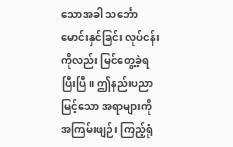သောအခါ သင်္ဘော မောင်းနှင်ခြင်း လုပ်ငန်းကိုလည်း မြင်တွေ့ခဲ့ရပြီးပြီ။ ဤနည်းပညာ မြင့်သော အရာများကို အကြမ်းဖျဉ်း ကြည့်ရုံ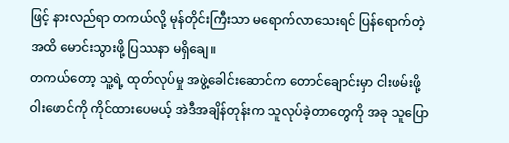ဖြင့် နားလည်ရာ တကယ်လို့ မုန်တိုင်းကြီးသာ မရောက်လာသေးရင် ပြန်ရောက်တဲ့အထိ မောင်းသွားဖို့ ပြဿနာ မရှိချေ။
တကယ်တော့ သူ့ရဲ့ ထုတ်လုပ်မှု အဖွဲ့ခေါင်းဆောင်က တောင်ချောင်းမှာ ငါးဖမ်းဖို့ ဝါးဖောင်ကို ကိုင်ထားပေမယ့် အဲဒီအချိန်တုန်းက သူလုပ်ခဲ့တာတွေကို အခု သူပြော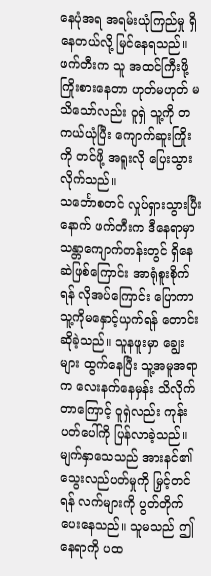နေပုံအရ အရမ်းယုံကြည်မှု ရှိနေတယ်လို့ မြင်နေရသည်။ ဖက်တီးက သူ အထင်ကြီးဖို့ ကြိုးစားနေတာ ဟုတ်မဟုတ် မသိသော်လည်း ဝူရှဲ သူ့ကို တကယ်ယုံပြီး ကျောက်ဆူးကြိုးကို တင်ဖို့ အရူးလို ပြေးသွားလိုက်သည်။
သင်္ဘောစတင် လှုပ်ရှားသွားပြီးနောက် ဖက်တီးက ဒီနေရာမှာ သန္တာကျောက်တန်းတွင် ရှိနေဆဲဖြစ်ကြောင်း အာရုံစူးစိုက်ရန် လိုအပ်ကြောင်း ပြောကာ သူ့ကိုမနှောင့်ယှက်ရန် တောင်းဆိုခဲ့သည်။ သူနဖူးမှာ ချွေးများ ထွက်နေပြီး သူ့အမူအရာက လေးနက်နေမှန်း သိလိုက်တာကြောင့် ဝူရှဲလည်း ကုန်းပတ်ပေါ်ကို ပြန်လာခဲ့သည်။
မျက်နှာသေသည် အားနင်၏ သွေးလည်ပတ်မှုကို မြှင့်တင်ရန် လက်များကို ပွတ်တိုက်ပေးနေသည်။ သူမသည် ဤနေရာကို ပထ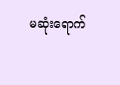မဆုံးရောက်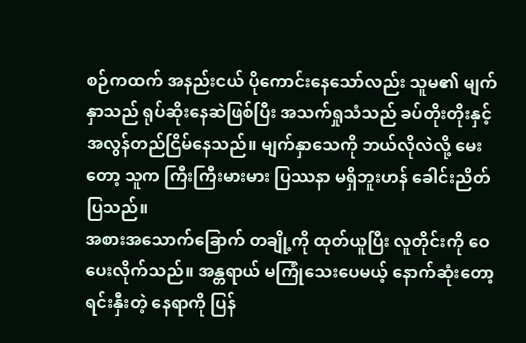စဉ်ကထက် အနည်းငယ် ပိုကောင်းနေသော်လည်း သူမ၏ မျက်နှာသည် ရုပ်ဆိုးနေဆဲဖြစ်ပြီး အသက်ရှုသံသည် ခပ်တိုးတိုးနှင့် အလွန်တည်ငြိမ်နေသည်။ မျက်နှာသေကို ဘယ်လိုလဲလို့ မေးတော့ သူက ကြီးကြီးမားမား ပြဿနာ မရှိဘူးဟန် ခေါင်းညိတ်ပြသည်။
အစားအသောက်ခြောက် တချို့ကို ထုတ်ယူပြီး လူတိုင်းကို ဝေပေးလိုက်သည်။ အန္တရာယ် မကြုံသေးပေမယ့် နောက်ဆုံးတော့ ရင်းနှီးတဲ့ နေရာကို ပြန်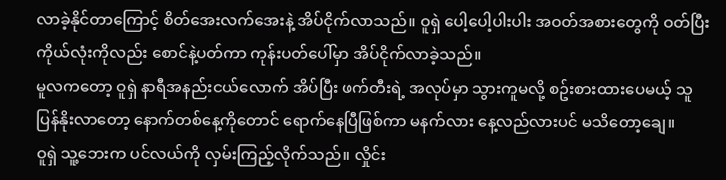လာခဲ့နိုင်တာကြောင့် စိတ်အေးလက်အေးနဲ့ အိပ်ငိုက်လာသည်။ ဝူရှဲ ပေါ့ပေါ့ပါးပါး အဝတ်အစားတွေကို ဝတ်ပြီး ကိုယ်လုံးကိုလည်း စောင်နဲ့ပတ်ကာ ကုန်းပတ်ပေါ်မှာ အိပ်ငိုက်လာခဲ့သည်။
မူလကတော့ ဝူရှဲ နာရီအနည်းငယ်လောက် အိပ်ပြီး ဖက်တီးရဲ့ အလုပ်မှာ သွားကူမလို့ စဥ်းစားထားပေမယ့် သူပြန်နိုးလာတော့ နောက်တစ်နေ့ကိုတောင် ရောက်နေပြီဖြစ်ကာ မနက်လား နေ့လည်လားပင် မသိတော့ချေ။
ဝူရှဲ သူ့ဘေးက ပင်လယ်ကို လှမ်းကြည့်လိုက်သည်။ လှိုင်း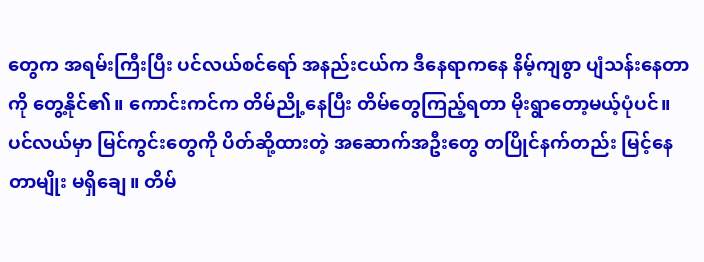တွေက အရမ်းကြီးပြီး ပင်လယ်စင်ရော် အနည်းငယ်က ဒီနေရာကနေ နိမ့်ကျစွာ ပျံသန်းနေတာကို တွေ့နိုင်၏။ ကောင်းကင်က တိမ်ညို့နေပြီး တိမ်တွေကြည့်ရတာ မိုးရွာတော့မယ့်ပုံပင်။ ပင်လယ်မှာ မြင်ကွင်းတွေကို ပိတ်ဆို့ထားတဲ့ အဆောက်အဦးတွေ တပြိုင်နက်တည်း မြင့်နေတာမျိုး မရှိချေ။ တိမ်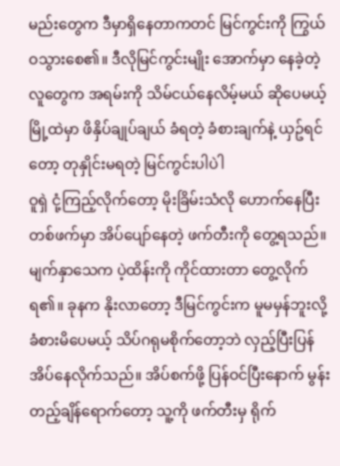မည်းတွေက ဒီမှာရှိနေတာကတင် မြင်ကွင်းကို ကြွယ်ဝသွားစေ၏။ ဒီလိုမြင်ကွင်းမျိုး အောက်မှာ နေခဲ့တဲ့ လူတွေက အရမ်းကို သိမ်ငယ်နေလိမ့်မယ် ဆိုပေမယ့် မြို့ထဲမှာ ဖိနှိပ်ချုပ်ချယ် ခံရတဲ့ ခံစားချက်နဲ့ ယှဥ်ရင်တော့ တုနှိုင်းမရတဲ့ မြင်ကွင်းပါပဲါ
ဝူရှဲ ငုံ့ကြည့်လိုက်တော့ မိုးခြိမ်းသံလို ဟောက်နေပြီး တစ်ဖက်မှာ အိပ်ပျော်နေတဲ့ ဖက်တီးကို တွေ့ရသည်။ မျက်နှာသေက ပဲ့ထိန်းကို ကိုင်ထားတာ တွေ့လိုက်ရ၏။ ခုနက နိုးလာတော့ ဒီမြင်ကွင်းက မူမမှန်ဘူးလို့ ခံစားမိပေမယ့် သိပ်ဂရုမစိုက်တော့ဘဲ လှည့်ပြီးပြန်အိပ်နေလိုက်သည်။ အိပ်စက်ဖို့ ပြန်ဝင်ပြီးနောက် မွန်းတည့်ချိန်ရောက်တော့ သူ့ကို ဖက်တီးမှ ရိုက်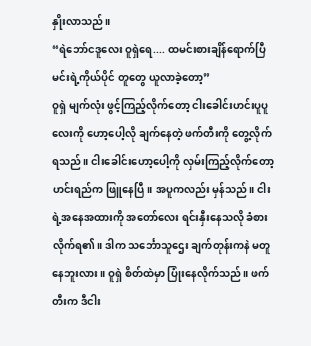နှိုးလာသည်။
“ရဲဘော်ငဒူလေး ဝူရှဲရေ.... ထမင်းစားချိန်ရောက်ပြီ မင်းရဲ့ကိုယ်ပိုင် တူတွေ ယူလာခဲ့တော့”
ဝူရှဲ မျက်လုံး ဖွင့်ကြည့်လိုက်တော့ ငါးခေါင်းဟင်းပူပူလေးကို ဟော့ပေါ့လို ချက်နေတဲ့ ဖက်တီးကို တွေ့လိုက်ရသည်။ ငါးခေါင်းဟော့ပေါ့ကို လှမ်းကြည့်လိုက်တော့ ဟင်းရည်က ဖြူနေပြီ။ အပူကလည်း မှန်သည်။ ငါးရဲ့အနေအထားကို အတော်လေး ရင်းနှီးနေသလို ခံစားလိုက်ရ၏။ ဒါက သင်္ဘောသူဌေး ချက်တုန်းကနဲ မတူနေဘူးလား။ ဝူရှဲ စိတ်ထဲမှာ ပြုံးနေလိုက်သည်။ ဖက်တီးက ဒီငါး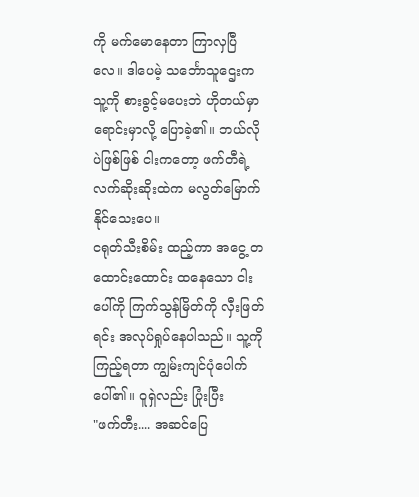ကို မက်မောနေတာ ကြာလှပြီလေ။ ဒါပေမဲ့ သင်္ဘောသူဌေးက သူ့ကို စားခွင့်မပေးဘဲ ဟိုတယ်မှာရောင်းမှာလို့ ပြောခဲ့၏။ ဘယ်လိုပဲဖြစ်ဖြစ် ငါးကတော့ ဖက်တီရဲ့ လက်ဆိုးဆိုးထဲက မလွတ်မြောက်နိုင်သေးပေ။
ငရုတ်သီးစိမ်း ထည့်ကာ အငွေ့ တထောင်းထောင်း ထနေသော ငါးပေါ်ကို ကြက်သွန်မြိတ်ကို လှီးဖြတ်ရင်း အလုပ်ရှုပ်နေပါသည်။ သူ့ကို ကြည့်ရတာ ကျွမ်းကျင်ပုံပေါက်ပေါ်၏။ ဝူရှဲလည်း ပြုံးပြီး
"ဖက်တီး.... အဆင်ပြေ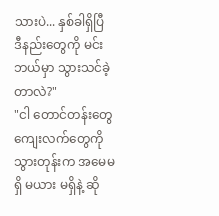သားပဲ... နှစ်ခါရှိပြီ ဒီနည်းတွေကို မင်းဘယ်မှာ သွားသင်ခဲ့တာလဲ?"
"ငါ တောင်တန်းတွေ ကျေးလက်တွေကို သွားတုန်းက အမေမရှိ မယား မရှိနဲ့ ဆို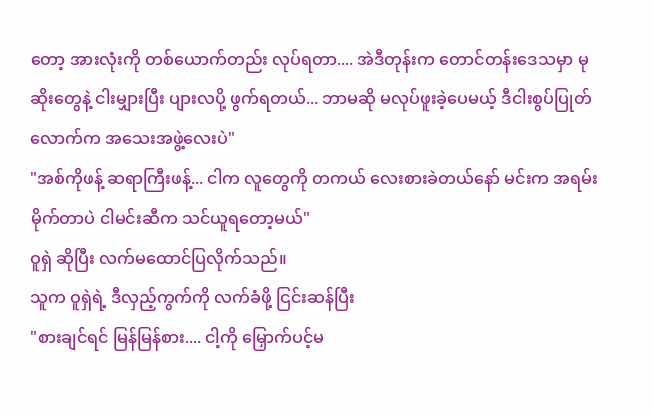တော့ အားလုံးကို တစ်ယောက်တည်း လုပ်ရတာ.... အဲဒီတုန်းက တောင်တန်းဒေသမှာ မုဆိုးတွေနဲ့ ငါးမျှားပြီး ပျားလပို့ ဖွက်ရတယ်... ဘာမဆို မလုပ်ဖူးခဲ့ပေမယ့် ဒီငါးစွပ်ပြုတ်လောက်က အသေးအဖွဲ့လေးပဲ"
"အစ်ကိုဖန့် ဆရာကြီးဖန့်... ငါက လူတွေကို တကယ် လေးစားခဲတယ်နော် မင်းက အရမ်းမိုက်တာပဲ ငါမင်းဆီက သင်ယူရတော့မယ်"
ဝူရှဲ ဆိုပြီး လက်မထောင်ပြလိုက်သည်။
သူက ဝူရှဲရဲ့ ဒီလှည့်ကွက်ကို လက်ခံဖို့ ငြင်းဆန်ပြီး
"စားချင်ရင် မြန်မြန်စား.... ငါ့ကို မြှောက်ပင့်မ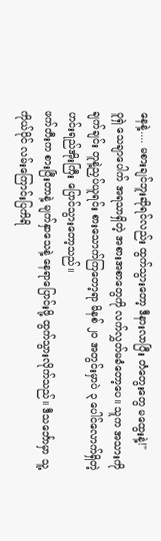နေနဲ့.... မစားချင်ဘူးဆိုရင်လည်း ထွက်သွားတော့ ဒီနားလာပြီး တံတွေးတွေ မထွေးနဲ့!"
ဝူရှဲ သေချာပေါက် အရသာရှိတဲ့ အစားအစာတွေကို လက်လွှတ်မခံတော့ပေ။ သူက အသားကို ချက်ချင်း တူနဲ့ညှပ်ယူရင်း စားသောက်ကြတော့ရာ မိနစ် ၂၀ အတွင်းမှာပဲ ၃ ပေါင်လောက်ရှိတဲ့ ဟင်းရည်အိုးကြီး ပြောင်သွားတော့သည်။
ဖက်တီးက စားပြီးတာနဲ့ မျက်နှာသေနဲ့ နေရာပြောင်းဖို့ ထွက်သွားလိုက်သည်။ ဒီသင်္ဘောမှာ သူ့ကိုယ်ပိုင် လမ်းကြောင်းပြကိရိ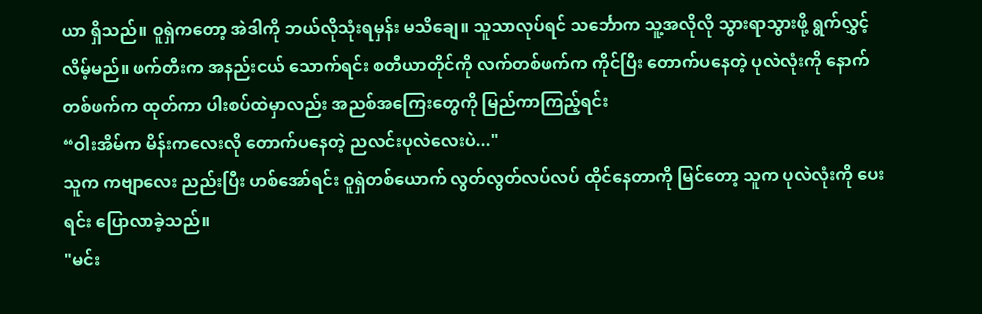ယာ ရှိသည်။ ဝူရှဲကတော့ အဲဒါကို ဘယ်လိုသုံးရမှန်း မသိချေ။ သူသာလုပ်ရင် သင်္ဘောက သူ့အလိုလို သွားရာသွားဖို့ ရွက်လွှင့်လိမ့်မည်။ ဖက်တီးက အနည်းငယ် သောက်ရင်း စတီယာတိုင်ကို လက်တစ်ဖက်က ကိုင်ပြီး တောက်ပနေတဲ့ ပုလဲလုံးကို နောက်တစ်ဖက်က ထုတ်ကာ ပါးစပ်ထဲမှာလည်း အညစ်အကြေးတွေကို မြည်ကာကြည့်ရင်း
“ဝါးအိမ်က မိန်းကလေးလို တောက်ပနေတဲ့ ညလင်းပုလဲလေးပဲ..."
သူက ကဗျာလေး ညည်းပြီး ဟစ်အော်ရင်း ဝူရှဲတစ်ယောက် လွတ်လွတ်လပ်လပ် ထိုင်နေတာကို မြင်တော့ သူက ပုလဲလုံးကို ပေးရင်း ပြောလာခဲ့သည်။
"မင်း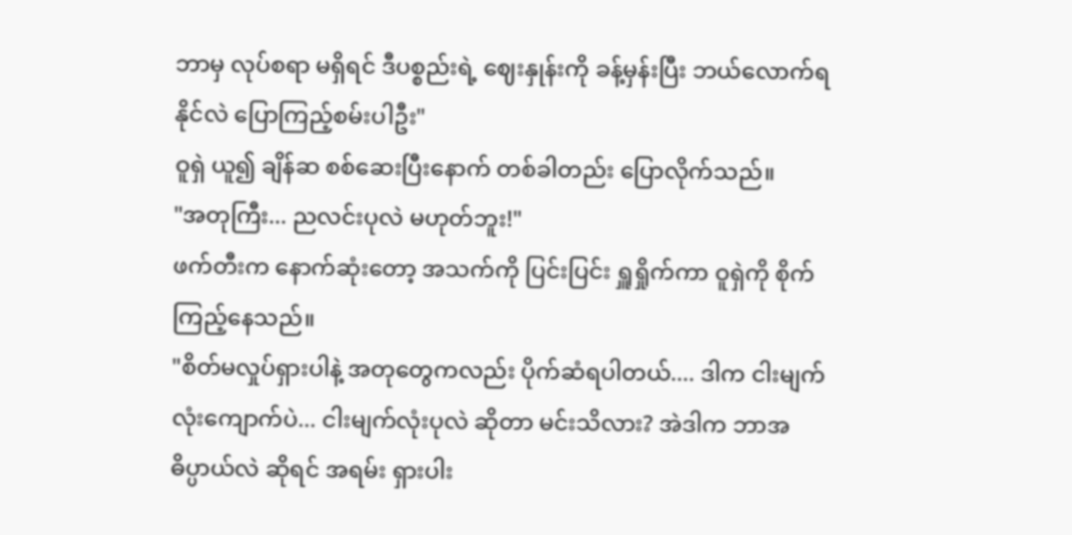ဘာမှ လုပ်စရာ မရှိရင် ဒီပစ္စည်းရဲ့ ဈေးနှုန်းကို ခန့်မှန်းပြီး ဘယ်လောက်ရနိုင်လဲ ပြောကြည့်စမ်းပါဦး"
ဝူရှဲ ယူ၍ ချိန်ဆ စစ်ဆေးပြီးနောက် တစ်ခါတည်း ပြောလိုက်သည်။
"အတုကြီး... ညလင်းပုလဲ မဟုတ်ဘူး!"
ဖက်တီးက နောက်ဆုံးတော့ အသက်ကို ပြင်းပြင်း ရှူရှိုက်ကာ ဝူရှဲကို စိုက်ကြည့်နေသည်။
"စိတ်မလှုပ်ရှားပါနဲ့ အတုတွေကလည်း ပိုက်ဆံရပါတယ်.... ဒါက ငါးမျက်လုံးကျောက်ပဲ... ငါးမျက်လုံးပုလဲ ဆိုတာ မင်းသိလား? အဲဒါက ဘာအဓိပ္ပာယ်လဲ ဆိုရင် အရမ်း ရှားပါး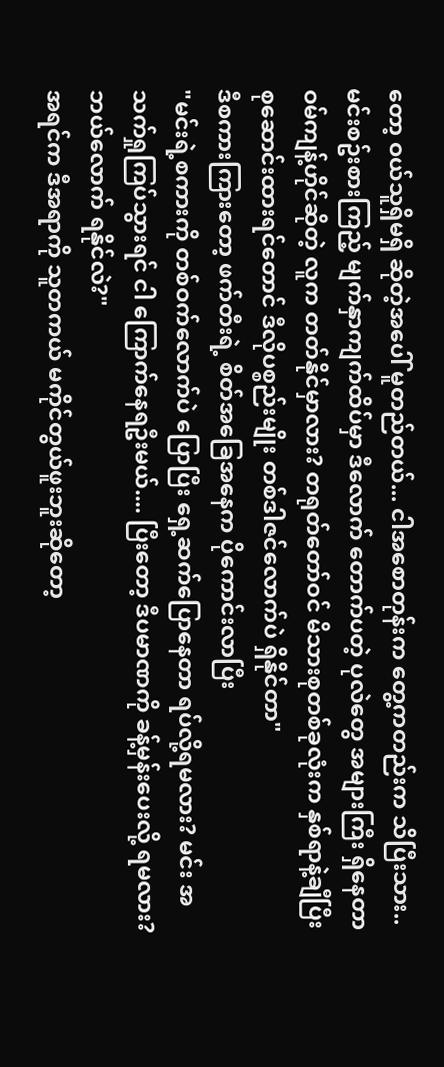တော့ ဝယ်သူရှိမရှိ ဆိုတဲ့အပေါ် မူတည်တယ်... ငါအစောတုန်းက တွေ့ကတည်းက သိပြီးသား.. မင်းစဥ်းစားကြည့် မျက်နှာကျက်ထိပ်မှာ ဒီလောက် တောက်ပတဲ့ ပုလဲတွေ အများကြီး ရှိနေတာ ဝမ်ကျန့်ဟိုင်ဆိုတဲ့ လူက တတ်နိုင်မှာလား? တရုတ်တော်ဝင် မိသားစုတစ်ခုလုံးက နှစ်ရာနဲ့ချီပြီး စုဆောင်းထားရင်တောင် ဒီလိုပစ္စည်းမျိုး တစ်ဒါဇင်လောက်ပဲ ရှိနိုင်တာ"
ဒီစကားကြားတော့ ဖက်တီးရဲ့ စိတ်အခြေအနေက ပိုကောင်းလာပြီး
"မင်းရဲ့စကားကို တစ်ဝက်လောက်ပဲ ပြောပြီး ရှေ့ဆက်ပြောနေတာ ရပ်လို့ရမလား? မင်း အသက်ရှုကြပ်သွားရင် ငါ ကြောက်နေရဦးမယ်.... ပြီးတော့ ဒီပမာဏကို ခန့်မှန်းပေးလို့ ရမလား? ဘယ်လောက် ရနိုင်လဲ?"
အရင်က ဒီအရာကို သူတကယ် မကိုင်တွယ်ဖူးဘူးဆိုတော့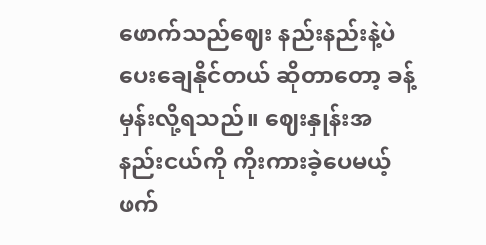ဖောက်သည်ဈေး နည်းနည်းနဲ့ပဲ ပေးချေနိုင်တယ် ဆိုတာတော့ ခန့်မှန်းလို့ရသည်။ ဈေးနှုန်းအနည်းငယ်ကို ကိုးကားခဲ့ပေမယ့် ဖက်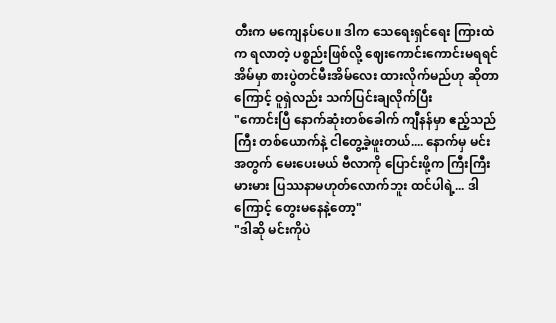တီးက မကျေနပ်ပေ။ ဒါက သေရေးရှင်ရေး ကြားထဲက ရလာတဲ့ ပစ္စည်းဖြစ်လို့ ဈေးကောင်းကောင်းမရရင် အိမ်မှာ စားပွဲတင်မီးအိမ်လေး ထားလိုက်မည်ဟု ဆိုတာကြောင့် ဝူရှဲလည်း သက်ပြင်းချလိုက်ပြီး
"ကောင်းပြီ နောက်ဆုံးတစ်ခေါက် ကျီနန်မှာ ဧည့်သည်ကြီး တစ်ယောက်နဲ့ ငါတွေ့ခဲ့ဖူးတယ်.... နောက်မှ မင်းအတွက် မေးပေးမယ် ဗီလာကို ပြောင်းဖို့က ကြီးကြီးမားမား ပြဿနာမဟုတ်လောက်ဘူး ထင်ပါရဲ့... ဒါကြောင့် တွေးမနေနဲ့တော့"
"ဒါဆို မင်းကိုပဲ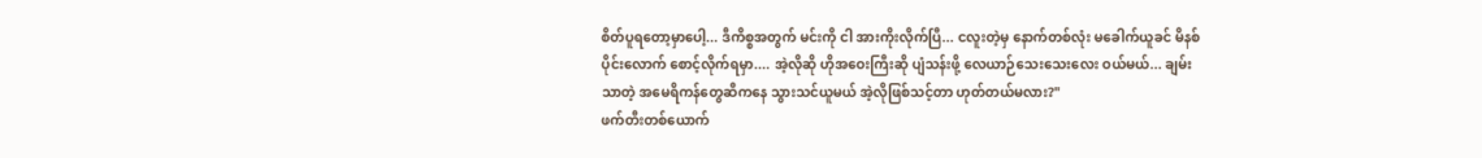စိတ်ပူရတော့မှာပေါ့... ဒီကိစ္စအတွက် မင်းကို ငါ အားကိုးလိုက်ပြီ... ငလူးတဲ့မှ နောက်တစ်လုံး မခေါက်ယူခင် မိနစ်ပိုင်းလောက် စောင့်လိုက်ရမှာ.... အဲ့လိုဆို ဟိုအဝေးကြီးဆို ပျံသန်းဖို့ လေယာဉ်သေးသေးလေး ဝယ်မယ်... ချမ်းသာတဲ့ အမေရိကန်တွေဆီကနေ သွားသင်ယူမယ် အဲ့လိုဖြစ်သင့်တာ ဟုတ်တယ်မလား?"
ဖက်တီးတစ်ယောက်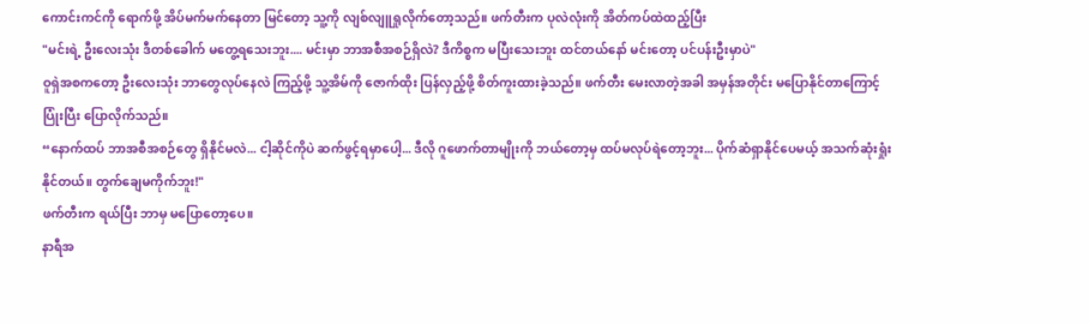ကောင်းကင်ကို ရောက်ဖို့ အိပ်မက်မက်နေတာ မြင်တော့ သူ့ကို လျစ်လျူရှုလိုက်တော့သည်။ ဖက်တီးက ပုလဲလုံးကို အိတ်ကပ်ထဲထည့်ပြီး
"မင်းရဲ့ ဦးလေးသုံး ဒီတစ်ခေါက် မတွေ့ရသေးဘူး.... မင်းမှာ ဘာအစီအစဉ်ရှိလဲ? ဒီကိစ္စက မပြီးသေးဘူး ထင်တယ်နော် မင်းတော့ ပင်ပန်းဦးမှာပဲ"
ဝူရှဲအစကတော့ ဦးလေးသုံး ဘာတွေလုပ်နေလဲ ကြည့်ဖို့ သူ့အိမ်ကို ဇောက်ထိုး ပြန်လှည့်ဖို့ စိတ်ကူးထားခဲ့သည်။ ဖက်တီး မေးလာတဲ့အခါ အမှန်အတိုင်း မပြောနိုင်တာကြောင့် ပြုံးပြီး ပြောလိုက်သည်။
“နောက်ထပ် ဘာအစီအစဉ်တွေ ရှိနိုင်မလဲ... ငါ့ဆိုင်ကိုပဲ ဆက်ဖွင့်ရမှာပေါ့... ဒီလို ဂူဖောက်တာမျိုးကို ဘယ်တော့မှ ထပ်မလုပ်ရဲတော့ဘူး... ပိုက်ဆံရှာနိုင်ပေမယ့် အသက်ဆုံးရှုံးနိုင်တယ်။ တွက်ချေမကိုက်ဘူး!"
ဖက်တီးက ရယ်ပြီး ဘာမှ မပြောတော့ပေ။
နာရီအ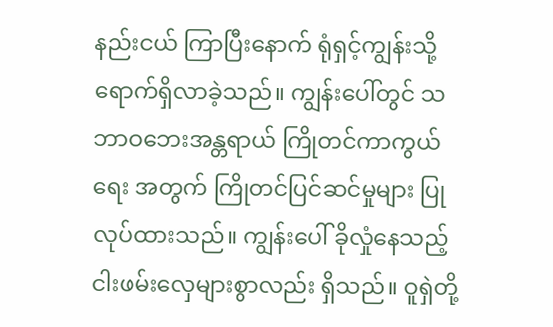နည်းငယ် ကြာပြီးနောက် ရုံရှင့်ကျွန်းသို့ ရောက်ရှိလာခဲ့သည်။ ကျွန်းပေါ်တွင် သဘာဝဘေးအန္တရာယ် ကြိုတင်ကာကွယ်ရေး အတွက် ကြိုတင်ပြင်ဆင်မှုများ ပြုလုပ်ထားသည်။ ကျွန်းပေါ် ခိုလှုံနေသည့် ငါးဖမ်းလှေများစွာလည်း ရှိသည်။ ဝူရှဲတို့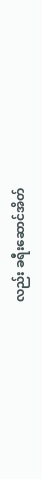လည်း ခရီးဆောင်အိတ်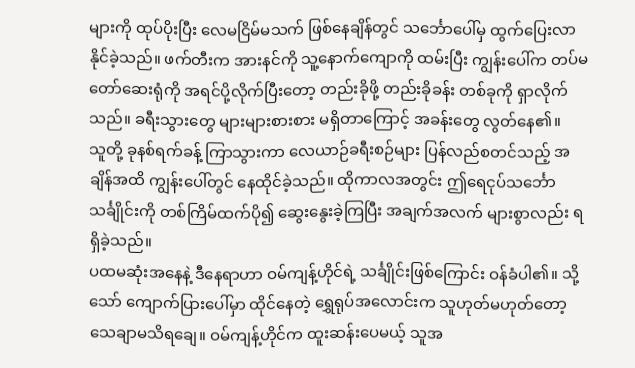များကို ထုပ်ပိုးပြီး လေမငြိမ်မသက် ဖြစ်နေချိန်တွင် သင်္ဘောပေါ်မှ ထွက်ပြေးလာနိုင်ခဲ့သည်။ ဖက်တီးက အားနင်ကို သူ့နောက်ကျောကို ထမ်းပြီး ကျွန်းပေါ်က တပ်မတော်ဆေးရုံကို အရင်ပို့လိုက်ပြီးတော့ တည်းခိုဖို့ တည်းခိုခန်း တစ်ခုကို ရှာလိုက်သည်။ ခရီးသွားတွေ များများစားစား မရှိတာကြောင့် အခန်းတွေ လွတ်နေ၏။
သူတို့ ခုနစ်ရက်ခန့် ကြာသွားကာ လေယာဉ်ခရီးစဉ်များ ပြန်လည်စတင်သည့် အချိန်အထိ ကျွန်းပေါ်တွင် နေထိုင်ခဲ့သည်။ ထိုကာလအတွင်း ဤရေငုပ်သင်္ဘော သင်္ချိုင်းကို တစ်ကြိမ်ထက်ပို၍ ဆွေးနွေးခဲ့ကြပြီး အချက်အလက် များစွာလည်း ရရှိခဲ့သည်။
ပထမဆုံးအနေနဲ့ ဒီနေရာဟာ ဝမ်ကျန့်ဟိုင်ရဲ့ သင်္ချိုင်းဖြစ်ကြောင်း ဝန်ခံပါ၏။ သို့သော် ကျောက်ပြားပေါ်မှာ ထိုင်နေတဲ့ ရွှေရုပ်အလောင်းက သူဟုတ်မဟုတ်တော့ သေချာမသိရချေ။ ဝမ်ကျန့်ဟိုင်က ထူးဆန်းပေမယ့် သူအ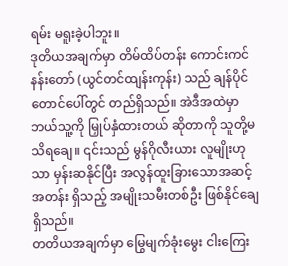ရမ်း မရူးခဲ့ပါဘူး။
ဒုတိယအချက်မှာ တိမ်ထိပ်တန်း ကောင်းကင်နန်းတော် (ယွင်တင်ထျန်းကုန်း) သည် ချန်ပိုင်တောင်ပေါ်တွင် တည်ရှိသည်။ အဲဒီအထဲမှာ ဘယ်သူ့ကို မြှုပ်နှံထားတယ် ဆိုတာကို သူတို့မသိရချေ။ ၎င်းသည် မွန်ဂိုလီးယား လူမျိုးဟုသာ မှန်းဆနိုင်ပြီး အလွန်ထူးခြားသောအဆင့်အတန်း ရှိသည့် အမျိုးသမီးတစ်ဦး ဖြစ်နိုင်ချေရှိသည်။
တတိယအချက်မှာ မြွေမျက်ခုံးမွေး ငါးကြေး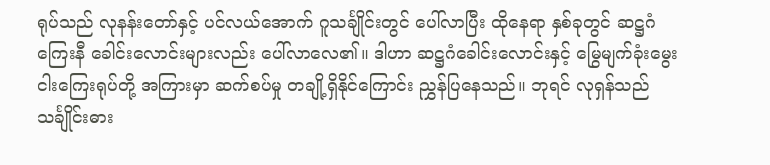ရုပ်သည် လုနန်းတော်နှင့် ပင်လယ်အောက် ဂူသင်္ချိုင်းတွင် ပေါ်လာပြီး ထိုနေရာ နှစ်ခုတွင် ဆဋ္ဌဂံကြေးနီ ခေါင်းလောင်းများလည်း ပေါ်လာလေ၏။ ဒါဟာ ဆဋ္ဌဂံခေါင်းလောင်းနှင့် မြွေမျက်ခုံးမွေး ငါးကြေးရုပ်တို့ အကြားမှာ ဆက်စပ်မှု တချို့ရှိနိုင်ကြောင်း ညွှန်ပြနေသည်။ ဘုရင် လုရှန်သည် သင်္ချိုင်းဓား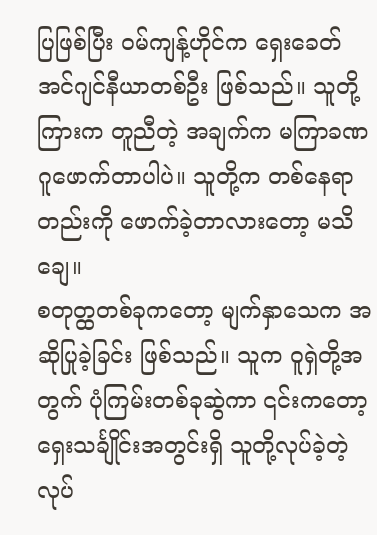ပြဖြစ်ပြီး ဝမ်ကျန့်ဟိုင်က ရှေးခေတ် အင်ဂျင်နီယာတစ်ဦး ဖြစ်သည်။ သူတို့ကြားက တူညီတဲ့ အချက်က မကြာခဏ ဂူဖောက်တာပါပဲ။ သူတို့က တစ်နေရာတည်းကို ဖောက်ခဲ့တာလားတော့ မသိချေ။
စတုတ္ထတစ်ခုကတော့ မျက်နှာသေက အဆိုပြုခဲ့ခြင်း ဖြစ်သည်။ သူက ဝူရှဲတို့အတွက် ပုံကြမ်းတစ်ခုဆွဲကာ ၎င်းကတော့ ရှေးသင်္ချိုင်းအတွင်းရှိ သူတို့လုပ်ခဲ့တဲ့ လုပ်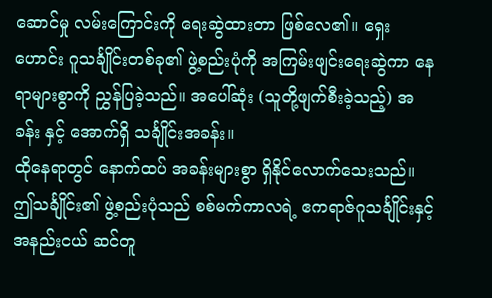ဆောင်မှု လမ်းကြောင်းကို ရေးဆွဲထားတာ ဖြစ်လေ၏။ ရှေးဟောင်း ဂူသင်္ချိုင်းတစ်ခု၏ ဖွဲ့စည်းပုံကို အကြမ်းဖျင်းရေးဆွဲကာ နေရာများစွာကို ညွှန်ပြခဲ့သည်။ အပေါ်ဆုံး (သူတို့ဖျက်စီးခဲ့သည့်) အခန်း နှင့် အောက်ရှိ သင်္ချိုင်းအခန်း။
ထိုနေရာတွင် နောက်ထပ် အခန်းများစွာ ရှိနိုင်လောက်သေးသည်။ ဤသင်္ချိုင်း၏ ဖွဲ့စည်းပုံသည် စစ်မက်ကာလရဲ့ ဧကရာဇ်ဂူသင်္ချိုင်းနှင့် အနည်းငယ် ဆင်တူ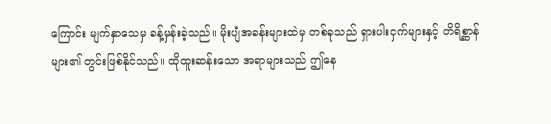ကြောင်း မျက်နှာသေမှ ခန့်မှန်းခဲ့သည်။ မိုးပျံအခန်းများထဲမှ တစ်ခုသည် ရှားပါးငှက်များနှင့် တိရိစ္ဆာန်များ၏ တွင်းဖြစ်နိုင်သည်။ ထိုထူးဆန်းသော အရာများသည် ဤနေ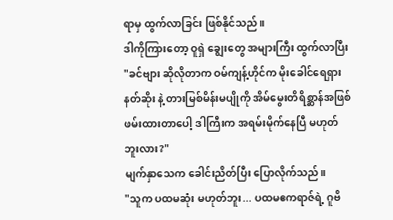ရာမှ ထွက်လာခြင်း ဖြစ်နိုင်သည်။
ဒါကိုကြားတော့ ဝူရှဲ ချွေးတွေ အများကြီး ထွက်လာပြီး
"ခင်ဗျား ဆိုလိုတာက ဝမ်ကျန့်ဟိုင်က မိုးခေါင်ရေရှားနတ်ဆိုး နဲ့ တားမြစ်မိန်းမပျိုကို အိမ်မွေးတိရိစ္ဆာန်အဖြစ် ဖမ်းထားတာပေါ့ ဒါကြီးက အရမ်းမိုက်နေပြီ မဟုတ်ဘူးလား?"
မျက်နှာသေက ခေါင်းညိတ်ပြီး ပြောလိုက်သည်။
"သူက ပထမဆုံး မဟုတ်ဘူး... ပထမဧကရာဇ်ရဲ့ ဂူဗိ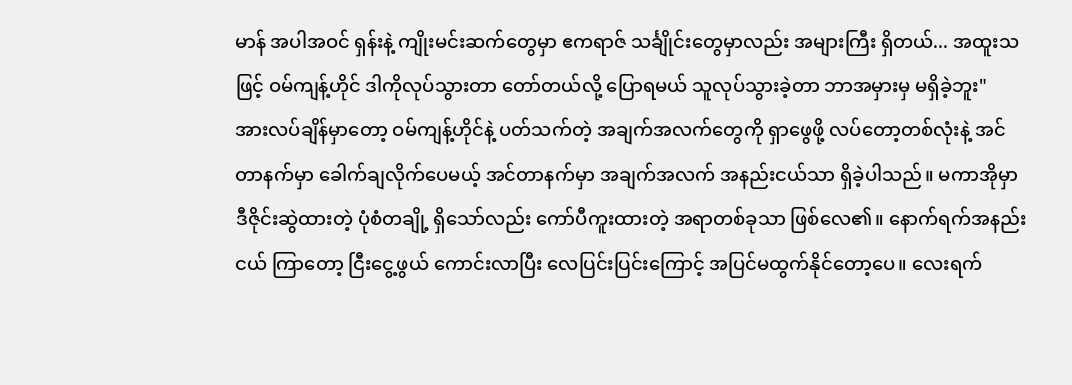မာန် အပါအဝင် ရှန်းနဲ့ ကျိုးမင်းဆက်တွေမှာ ဧကရာဇ် သင်္ချိုင်းတွေမှာလည်း အများကြီး ရှိတယ်... အထူးသဖြင့် ဝမ်ကျန့်ဟိုင် ဒါကိုလုပ်သွားတာ တော်တယ်လို့ ပြောရမယ် သူလုပ်သွားခဲ့တာ ဘာအမှားမှ မရှိခဲ့ဘူး"
အားလပ်ချိန်မှာတော့ ဝမ်ကျန့်ဟိုင်နဲ့ ပတ်သက်တဲ့ အချက်အလက်တွေကို ရှာဖွေဖို့ လပ်တော့တစ်လုံးနဲ့ အင်တာနက်မှာ ခေါက်ချလိုက်ပေမယ့် အင်တာနက်မှာ အချက်အလက် အနည်းငယ်သာ ရှိခဲ့ပါသည်။ မကာအိုမှာ ဒီဇိုင်းဆွဲထားတဲ့ ပုံစံတချို့ ရှိသော်လည်း ကော်ပီကူးထားတဲ့ အရာတစ်ခုသာ ဖြစ်လေ၏။ နောက်ရက်အနည်းငယ် ကြာတော့ ငြီးငွေ့ဖွယ် ကောင်းလာပြီး လေပြင်းပြင်းကြောင့် အပြင်မထွက်နိုင်တော့ပေ။ လေးရက်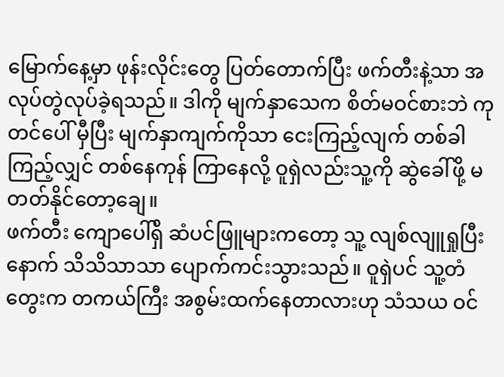မြောက်နေ့မှာ ဖုန်းလိုင်းတွေ ပြတ်တောက်ပြီး ဖက်တီးနဲ့သာ အလုပ်တွဲလုပ်ခဲ့ရသည်။ ဒါကို မျက်နှာသေက စိတ်မဝင်စားဘဲ ကုတင်ပေါ် မှီပြီး မျက်နှာကျက်ကိုသာ ငေးကြည့်လျက် တစ်ခါကြည့်လျှင် တစ်နေကုန် ကြာနေလို့ ဝူရှဲလည်းသူ့ကို ဆွဲခေါ်ဖို့ မတတ်နိုင်တော့ချေ။
ဖက်တီး ကျောပေါ်ရှိ ဆံပင်ဖြူများကတော့ သူ့ လျစ်လျူရှုပြီးနောက် သိသိသာသာ ပျောက်ကင်းသွားသည်။ ဝူရှဲပင် သူ့တံတွေးက တကယ်ကြီး အစွမ်းထက်နေတာလားဟု သံသယ ဝင်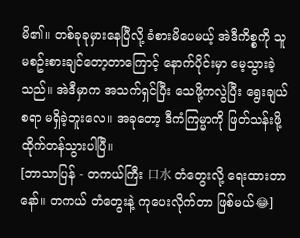မိ၏။ တစ်ခုခုမှားနေပြီလို့ ခံစားမိပေမယ့် အဲဒီကိစ္စကို သူမစဥ်းစားချင်တော့တာကြောင့် နောက်ပိုင်းမှာ မေ့သွားခဲ့သည်။ အဲဒီမှာက အသက်ရှင်ပြီး သေဖို့ကလွဲပြီး ရွေးချယ်စရာ မရှိခဲ့ဘူးလေ။ အခုတော့ ဒီကံကြမ္မာကို ဖြတ်သန်းဖို့ ထိုက်တန်သွားပါပြီ။
[ဘာသာပြန် - တကယ်ကြီး 口水 တံတွေးလို့ ရေးထားတာနော်။ တကယ် တံတွေးနဲ့ ကုပေးလိုက်တာ ဖြစ်မယ်😂]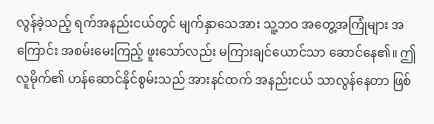လွန်ခဲ့သည့် ရက်အနည်းငယ်တွင် မျက်နှာသေအား သူ့ဘဝ အတွေ့အကြုံများ အကြောင်း အစမ်းမေးကြည့် ဖူးသော်လည်း မကြားချင်ယောင်သာ ဆောင်နေ၏။ ဤလူမိုက်၏ ဟန်ဆောင်နိုင်စွမ်းသည် အားနင်ထက် အနည်းငယ် သာလွန်နေတာ ဖြစ်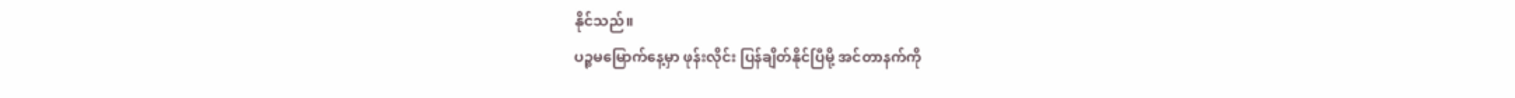နိုင်သည်။
ပဉ္စမမြောက်နေ့မှာ ဖုန်းလိုင်း ပြန်ချိတ်နိုင်ပြီမို့ အင်တာနက်ကို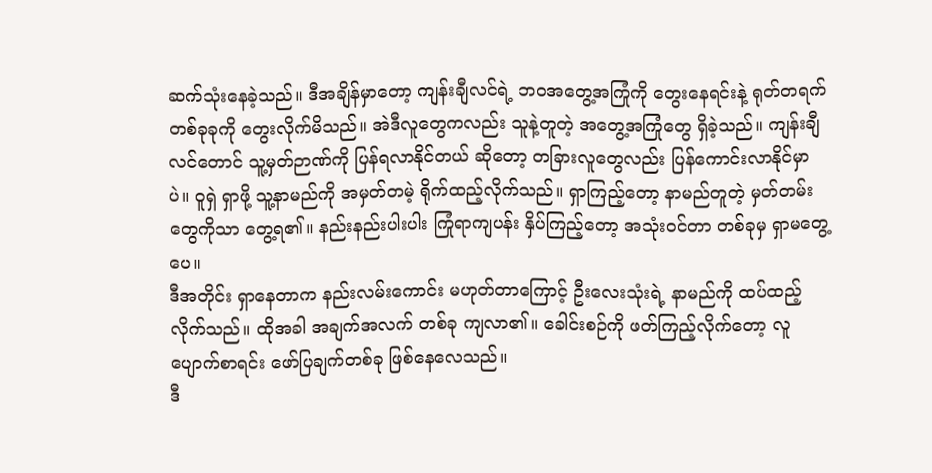ဆက်သုံးနေခဲ့သည်။ ဒီအချိန်မှာတော့ ကျန်းချီလင်ရဲ့ ဘဝအတွေ့အကြုံကို တွေးနေရင်းနဲ့ ရုတ်တရက် တစ်ခုခုကို တွေးလိုက်မိသည်။ အဲဒီလူတွေကလည်း သူနဲ့တူတဲ့ အတွေ့အကြုံတွေ ရှိခဲ့သည်။ ကျန်းချီလင်တောင် သူ့မှတ်ဉာဏ်ကို ပြန်ရလာနိုင်တယ် ဆိုတော့ တခြားလူတွေလည်း ပြန်ကောင်းလာနိုင်မှာပဲ။ ဝူရှဲ ရှာဖို့ သူ့နာမည်ကို အမှတ်တမဲ့ ရိုက်ထည့်လိုက်သည်။ ရှာကြည့်တော့ နာမည်တူတဲ့ မှတ်တမ်းတွေကိုသာ တွေ့ရ၏။ နည်းနည်းပါးပါး ကြုံရာကျပန်း နှိပ်ကြည့်တော့ အသုံးဝင်တာ တစ်ခုမှ ရှာမတွေ့ပေ။
ဒီအတိုင်း ရှာနေတာက နည်းလမ်းကောင်း မဟုတ်တာကြောင့် ဦးလေးသုံးရဲ့ နာမည်ကို ထပ်ထည့်လိုက်သည်။ ထိုအခါ အချက်အလက် တစ်ခု ကျလာ၏။ ခေါင်းစဉ်ကို ဖတ်ကြည့်လိုက်တော့ လူပျောက်စာရင်း ဖော်ပြချက်တစ်ခု ဖြစ်နေလေသည်။
ဒီ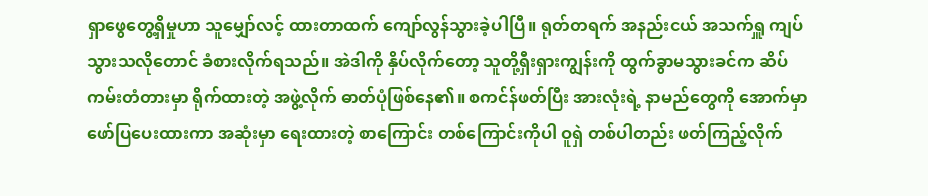ရှာဖွေတွေ့ရှိမှုဟာ သူမျှော်လင့် ထားတာထက် ကျော်လွန်သွားခဲ့ပါပြီ။ ရုတ်တရက် အနည်းငယ် အသက်ရှူ ကျပ်သွားသလိုတောင် ခံစားလိုက်ရသည်။ အဲဒါကို နှိပ်လိုက်တော့ သူတို့ရှီးရှားကျွန်းကို ထွက်ခွာမသွားခင်က ဆိပ်ကမ်းတံတားမှာ ရိုက်ထားတဲ့ အဖွဲ့လိုက် ဓာတ်ပုံဖြစ်နေ၏။ စကင်န်ဖတ်ပြီး အားလုံးရဲ့ နာမည်တွေကို အောက်မှာ ဖော်ပြပေးထားကာ အဆုံးမှာ ရေးထားတဲ့ စာကြောင်း တစ်ကြောင်းကိုပါ ဝူရှဲ တစ်ပါတည်း ဖတ်ကြည့်လိုက်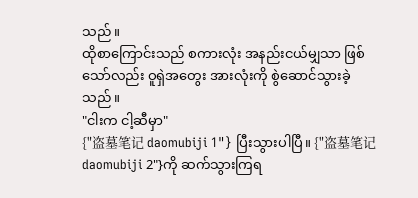သည်။
ထိုစာကြောင်းသည် စကားလုံး အနည်းငယ်မျှသာ ဖြစ်သော်လည်း ဝူရှဲအတွေး အားလုံးကို စွဲဆောင်သွားခဲ့သည်။
"ငါးက ငါ့ဆီမှာ"
{"盗墓笔记 daomubiji 1"} ပြီးသွားပါပြီ။ {"盗墓笔记 daomubiji 2"}ကို ဆက်သွားကြရ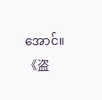အောင်။
《盗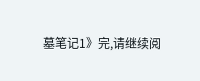墓笔记1》完,请继续阅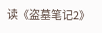读《盗墓笔记2》